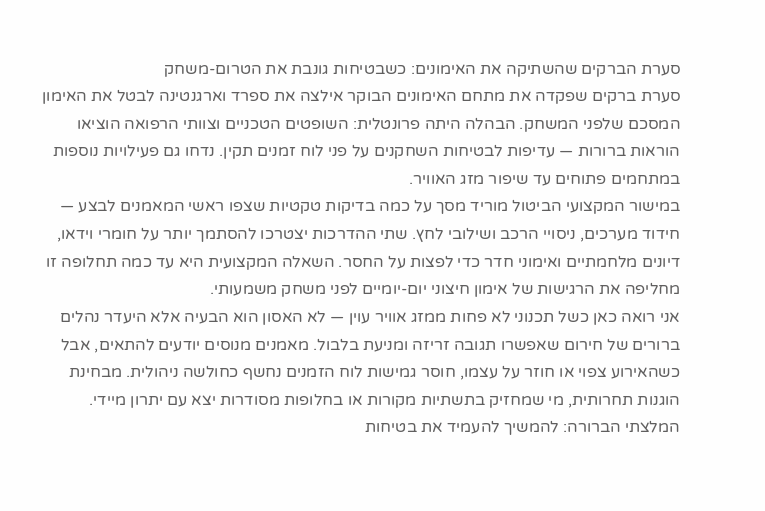סערת הברקים שהשתיקה את האימונים: כשבטיחות גונבת את הטרום-משחק
סערת ברקים שפקדה את מתחם האימונים הבוקר אילצה את ספרד וארגנטינה לבטל את האימון המסכם שלפני המשחק. הבהלה היתה פרונטלית: השופטים הטכניים וצוותי הרפואה הוציאו הוראות ברורות — עדיפות לבטיחות השחקנים על פני לוח זמנים תקין. נדחו גם פעילויות נוספות במתחמים פתוחים עד שיפור מזג האוויר.
במישור המקצועי הביטול מוריד מסך על כמה בדיקות טקטיות שצפו ראשי המאמנים לבצע — חידוד מערכים, ניסויי הרכב ושילובי לחץ. שתי ההדרכות יצטרכו להסתמך יותר על חומרי וידאו, דיונים מלחמתיים ואימוני חדר כדי לפצות על החסר. השאלה המקצועית היא עד כמה תחלופה זו מחליפה את הרגישות של אימון חיצוני יום-יומיים לפני משחק משמעותי.
אני רואה כאן כשל תכנוני לא פחות ממזג אוויר עוין — לא האסון הוא הבעיה אלא היעדר נהלים ברורים של חירום שאפשרו תגובה זריזה ומניעת בלבול. מאמנים מנוסים יודעים להתאים, אבל כשהאירוע צפוי או חוזר על עצמו, חוסר גמישות לוח הזמנים נחשף כחולשה ניהולית. מבחינת הוגנות תחרותית, מי שמחזיק בתשתיות מקורות או בחלופות מסודרות יצא עם יתרון מיידי.
המלצתי הברורה: להמשיך להעמיד את בטיחות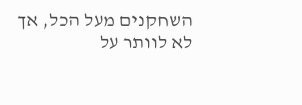השחקנים מעל הכל, אך לא לוותר על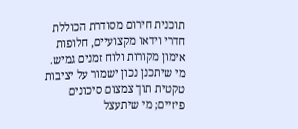תוכנית חירום מסודרת הכוללת חדרי וידאו מקצועיים, חלופות אימון מקורות ולוח זמנים גמיש. מי שיתכנן נכון ישמור על יציבות טקטית תוך צמצום סיכונים פיזיים; מי שיתעצל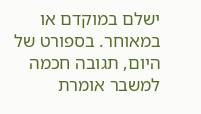ישלם במוקדם או במאוחר. בספורט של היום, תגובה חכמה למשבר אומרת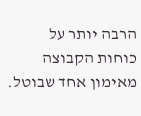הרבה יותר על כוחות הקבוצה מאימון אחד שבוטל.